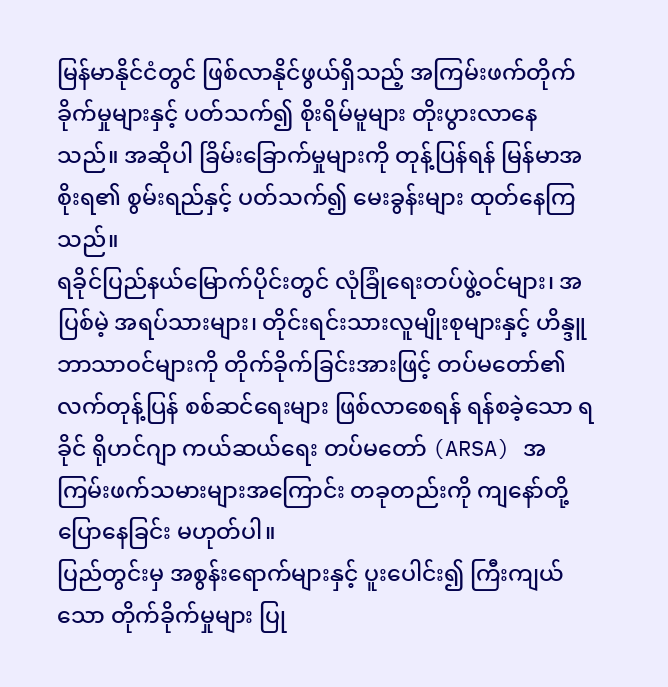မြန်မာနိုင်ငံတွင် ဖြစ်လာနိုင်ဖွယ်ရှိသည့် အကြမ်းဖက်တိုက်ခိုက်မှုများနှင့် ပတ်သက်၍ စိုးရိမ်မူများ တိုးပွားလာနေသည်။ အဆိုပါ ခြိမ်းခြောက်မှုများကို တုန့်ပြန်ရန် မြန်မာအစိုးရ၏ စွမ်းရည်နှင့် ပတ်သက်၍ မေးခွန်းများ ထုတ်နေကြသည်။
ရခိုင်ပြည်နယ်မြောက်ပိုင်းတွင် လုံခြုံရေးတပ်ဖွဲ့ဝင်များ၊ အပြစ်မဲ့ အရပ်သားများ၊ တိုင်းရင်းသားလူမျိုးစုများနှင့် ဟိန္ဒူ ဘာသာဝင်များကို တိုက်ခိုက်ခြင်းအားဖြင့် တပ်မတော်၏ လက်တုန့်ပြန် စစ်ဆင်ရေးများ ဖြစ်လာစေရန် ရန်စခဲ့သော ရခိုင် ရိုဟင်ဂျာ ကယ်ဆယ်ရေး တပ်မတော် (ARSA) အကြမ်းဖက်သမားများအကြောင်း တခုတည်းကို ကျနော်တို့ ပြောနေခြင်း မဟုတ်ပါ။
ပြည်တွင်းမှ အစွန်းရောက်များနှင့် ပူးပေါင်း၍ ကြီးကျယ်သော တိုက်ခိုက်မှုများ ပြု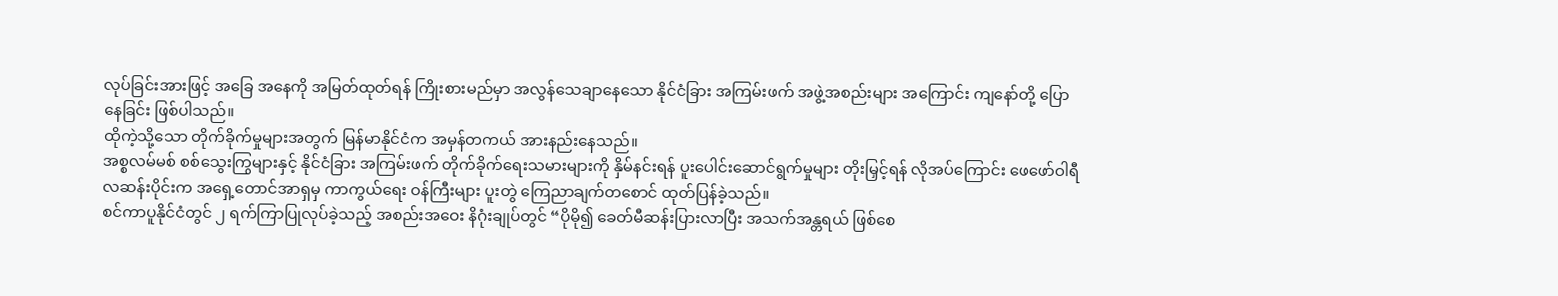လုပ်ခြင်းအားဖြင့် အခြေ အနေကို အမြတ်ထုတ်ရန် ကြိုးစားမည်မှာ အလွန်သေချာနေသော နိုင်ငံခြား အကြမ်းဖက် အဖွဲ့အစည်းများ အကြောင်း ကျနော်တို့ ပြောနေခြင်း ဖြစ်ပါသည်။
ထိုကဲ့သို့သော တိုက်ခိုက်မှုများအတွက် မြန်မာနိုင်ငံက အမှန်တကယ် အားနည်းနေသည်။
အစ္စလမ်မစ် စစ်သွေးကြွများနှင့် နိုင်ငံခြား အကြမ်းဖက် တိုက်ခိုက်ရေးသမားများကို နှိမ်နင်းရန် ပူးပေါင်းဆောင်ရွက်မှုများ တိုးမြှင့်ရန် လိုအပ်ကြောင်း ဖေဖော်ဝါရီလဆန်းပိုင်းက အရှေ့တောင်အာရှမှ ကာကွယ်ရေး ဝန်ကြီးများ ပူးတွဲ ကြေညာချက်တစောင် ထုတ်ပြန်ခဲ့သည်။
စင်ကာပူနိုင်ငံတွင် ၂ ရက်ကြာပြုလုပ်ခဲ့သည့် အစည်းအဝေး နိဂုံးချုပ်တွင် “ပိုမို၍ ခေတ်မီဆန်းပြားလာပြီး အသက်အန္တရယ် ဖြစ်စေ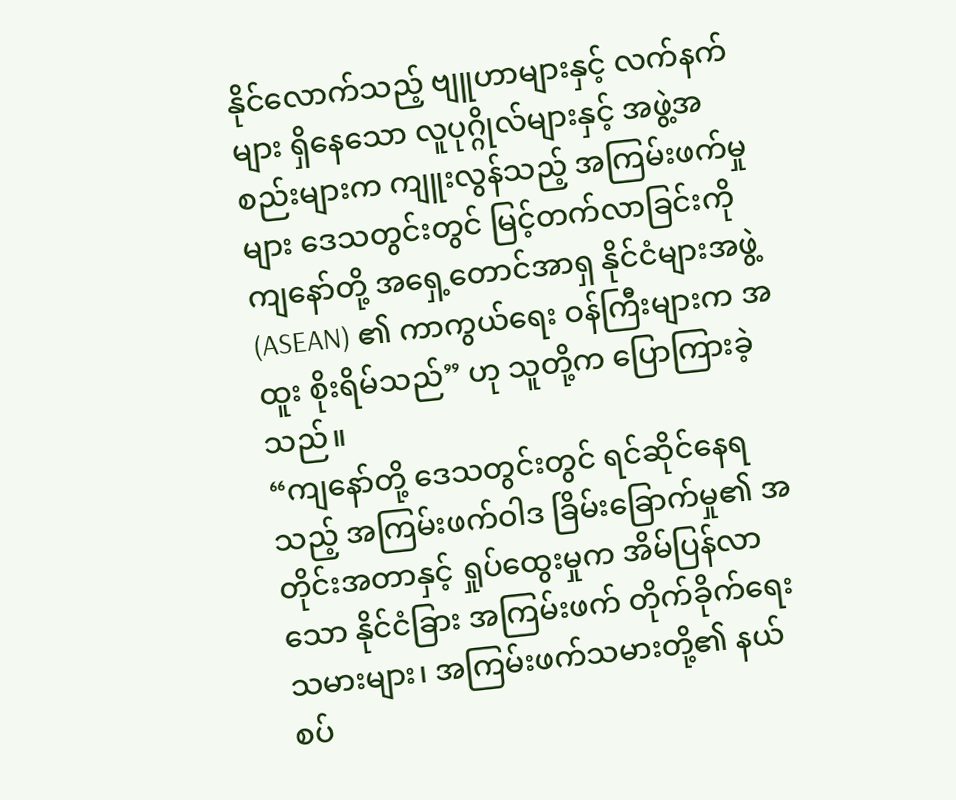နိုင်လောက်သည့် ဗျူဟာများနှင့် လက်နက်များ ရှိနေသော လူပုဂ္ဂိုလ်များနှင့် အဖွဲ့အစည်းများက ကျူးလွန်သည့် အကြမ်းဖက်မှုများ ဒေသတွင်းတွင် မြင့်တက်လာခြင်းကို ကျနော်တို့ အရှေ့တောင်အာရှ နိုင်ငံများအဖွဲ့ (ASEAN) ၏ ကာကွယ်ရေး ဝန်ကြီးများက အထူး စိုးရိမ်သည်” ဟု သူတို့က ပြောကြားခဲ့သည်။
“ကျနော်တို့ ဒေသတွင်းတွင် ရင်ဆိုင်နေရသည့် အကြမ်းဖက်ဝါဒ ခြိမ်းခြောက်မှု၏ အတိုင်းအတာနှင့် ရှုပ်ထွေးမှုက အိမ်ပြန်လာသော နိုင်ငံခြား အကြမ်းဖက် တိုက်ခိုက်ရေးသမားများ၊ အကြမ်းဖက်သမားတို့၏ နယ်စပ်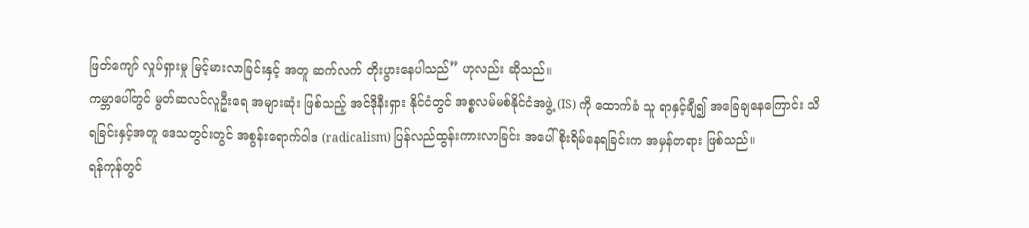ဖြတ်ကျော် လှုပ်ရှားမှု မြင့်မားလာခြင်းနှင့် အတူ ဆက်လက် တိုးပွားနေပါသည်” ဟုလည်း ဆိုသည်။
ကမ္ဘာပေါ်တွင် မွတ်ဆလင်လူဦးရေ အများဆုံး ဖြစ်သည့် အင်ဒိုနီးရှား နိုင်ငံတွင် အစ္စလမ်မစ်နိုင်ငံအဖွဲ့ (IS) ကို ထောက်ခံ သူ ရာနှင့်ချီ၍ အခြေချနေကြောင်း သိရခြင်းနှင့်အတူ ဒေသတွင်းတွင် အစွန်းရောက်ဝါဒ (radicalism) ပြန်လည်ထွန်းကားလာခြင်း အပေါ် စိုးရိမ်နေရခြင်းက အမှန်တရား ဖြစ်သည်။
ရန်ကုန်တွင်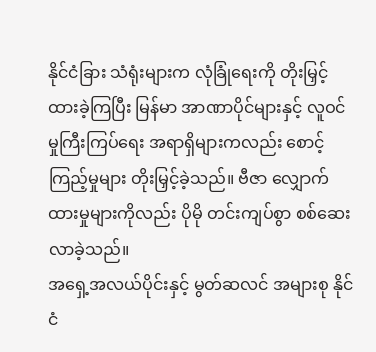နိုင်ငံခြား သံရုံးများက လုံခြုံရေးကို တိုးမြှင့်ထားခဲ့ကြပြီး မြန်မာ အာဏာပိုင်များနှင့် လူဝင်မှုကြီးကြပ်ရေး အရာရှိများကလည်း စောင့်ကြည့်မှုများ တိုးမြှင့်ခဲ့သည်။ ဗီဇာ လျှောက်ထားမှုများကိုလည်း ပိုမို တင်းကျပ်စွာ စစ်ဆေးလာခဲ့သည်။
အရှေ့အလယ်ပိုင်းနှင့် မွတ်ဆလင် အများစု နိုင်ငံ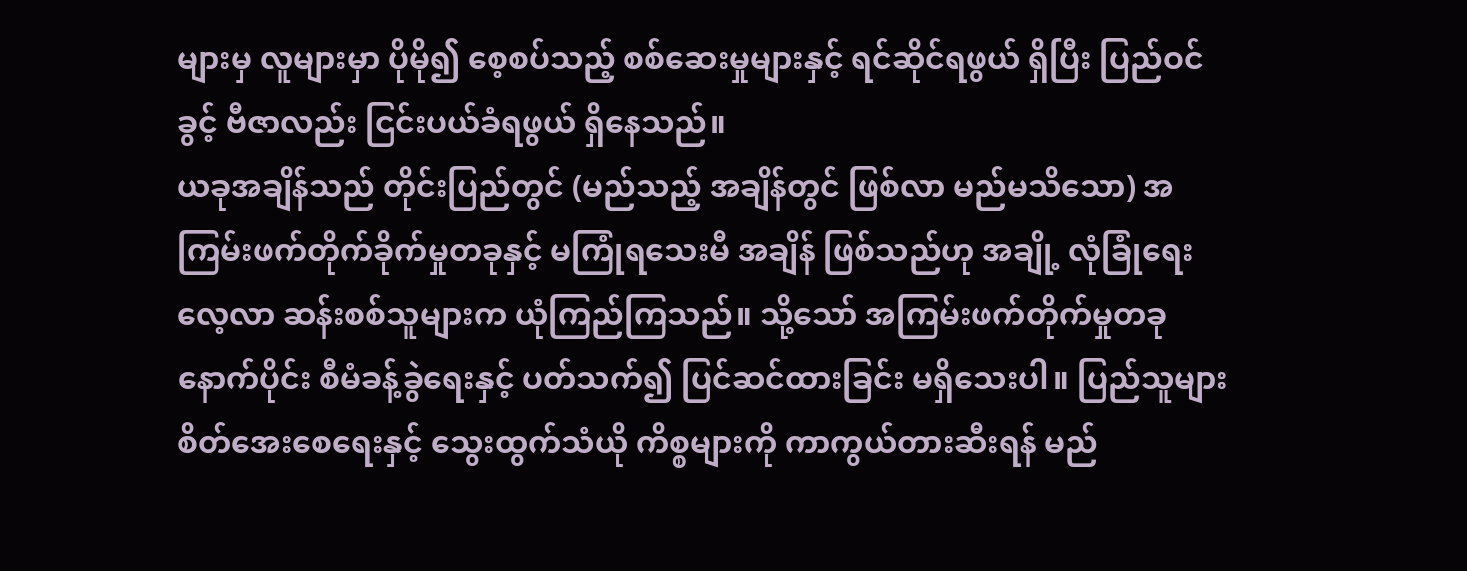များမှ လူများမှာ ပိုမို၍ စေ့စပ်သည့် စစ်ဆေးမှုများနှင့် ရင်ဆိုင်ရဖွယ် ရှိပြီး ပြည်ဝင်ခွင့် ဗီဇာလည်း ငြင်းပယ်ခံရဖွယ် ရှိနေသည်။
ယခုအချိန်သည် တိုင်းပြည်တွင် (မည်သည့် အချိန်တွင် ဖြစ်လာ မည်မသိသော) အကြမ်းဖက်တိုက်ခိုက်မှုတခုနှင့် မကြုံရသေးမီ အချိန် ဖြစ်သည်ဟု အချို့ လုံခြုံရေး လေ့လာ ဆန်းစစ်သူများက ယုံကြည်ကြသည်။ သို့သော် အကြမ်းဖက်တိုက်မှုတခု နောက်ပိုင်း စီမံခန့်ခွဲရေးနှင့် ပတ်သက်၍ ပြင်ဆင်ထားခြင်း မရှိသေးပါ။ ပြည်သူများ စိတ်အေးစေရေးနှင့် သွေးထွက်သံယို ကိစ္စများကို ကာကွယ်တားဆီးရန် မည်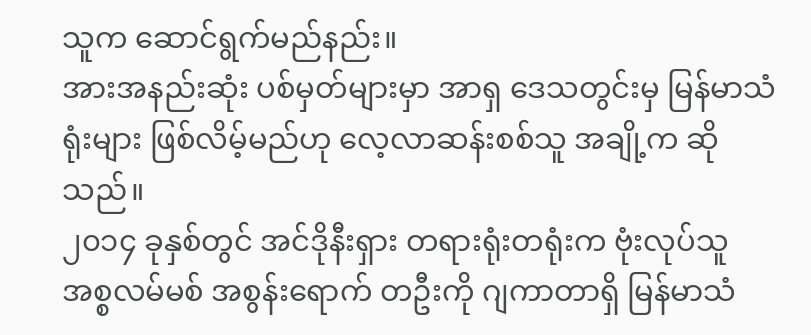သူက ဆောင်ရွက်မည်နည်း။
အားအနည်းဆုံး ပစ်မှတ်များမှာ အာရှ ဒေသတွင်းမှ မြန်မာသံရုံးများ ဖြစ်လိမ့်မည်ဟု လေ့လာဆန်းစစ်သူ အချို့က ဆိုသည်။
၂၀၁၄ ခုနှစ်တွင် အင်ဒိုနီးရှား တရားရုံးတရုံးက ဗုံးလုပ်သူ အစ္စလမ်မစ် အစွန်းရောက် တဦးကို ဂျကာတာရှိ မြန်မာသံ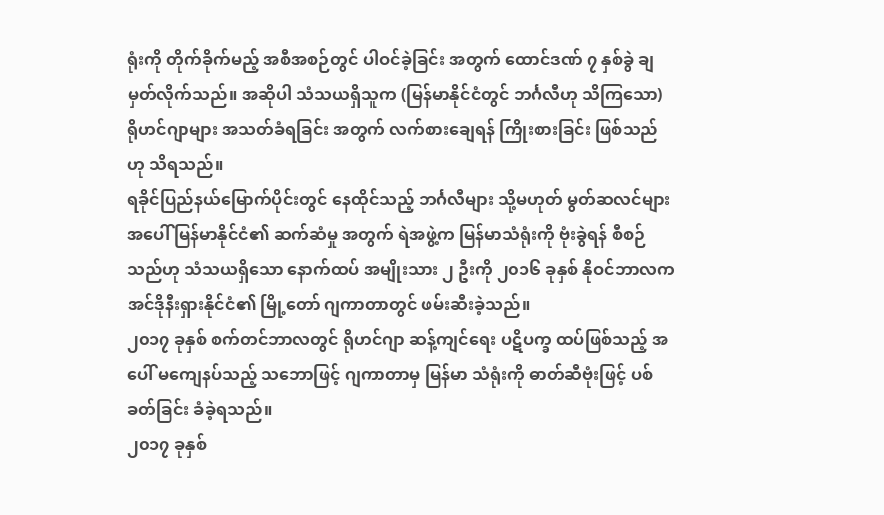ရုံးကို တိုက်ခိုက်မည့် အစီအစဉ်တွင် ပါဝင်ခဲ့ခြင်း အတွက် ထောင်ဒဏ် ၇ နှစ်ခွဲ ချမှတ်လိုက်သည်။ အဆိုပါ သံသယရှိသူက (မြန်မာနိုင်ငံတွင် ဘင်္ဂလီဟု သိကြသော) ရိုဟင်ဂျာများ အသတ်ခံရခြင်း အတွက် လက်စားချေရန် ကြိုးစားခြင်း ဖြစ်သည် ဟု သိရသည်။
ရခိုင်ပြည်နယ်မြောက်ပိုင်းတွင် နေထိုင်သည့် ဘင်္ဂလီများ သို့မဟုတ် မွတ်ဆလင်များ အပေါ် မြန်မာနိုင်ငံ၏ ဆက်ဆံမှု အတွက် ရဲအဖွဲ့က မြန်မာသံရုံးကို ဗုံးခွဲရန် စီစဉ်သည်ဟု သံသယရှိသော နောက်ထပ် အမျိုးသား ၂ ဦးကို ၂၀၁၆ ခုနှစ် နိုဝင်ဘာလက အင်ဒိုနီးရှားနိုင်ငံ၏ မြို့တော် ဂျကာတာတွင် ဖမ်းဆီးခဲ့သည်။
၂၀၁၇ ခုနှစ် စက်တင်ဘာလတွင် ရိုဟင်ဂျာ ဆန့်ကျင်ရေး ပဋိပက္ခ ထပ်ဖြစ်သည့် အပေါ် မကျေနပ်သည့် သဘောဖြင့် ဂျကာတာမှ မြန်မာ သံရုံးကို ဓာတ်ဆီဗုံးဖြင့် ပစ်ခတ်ခြင်း ခံခဲ့ရသည်။
၂၀၁၇ ခုနှစ်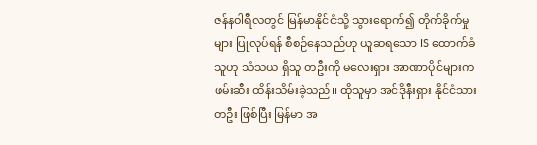ဇန်နဝါရီလတွင် မြန်မာနိုင်ငံသို့ သွားရောက်၍ တိုက်ခိုက်မှုများ ပြုလုပ်ရန် စီစဉ်နေသည်ဟု ယူဆရသော IS ထောက်ခံသူဟု သံသယ ရှိသူ တဦးကို မလေးရှား အာဏာပိုင်များက ဖမ်းဆီး ထိန်းသိမ်းခဲ့သည်။ ထိုသူမှာ အင်ဒိုနီးရှား နိုင်ငံသား တဦး ဖြစ်ပြီး မြန်မာ အ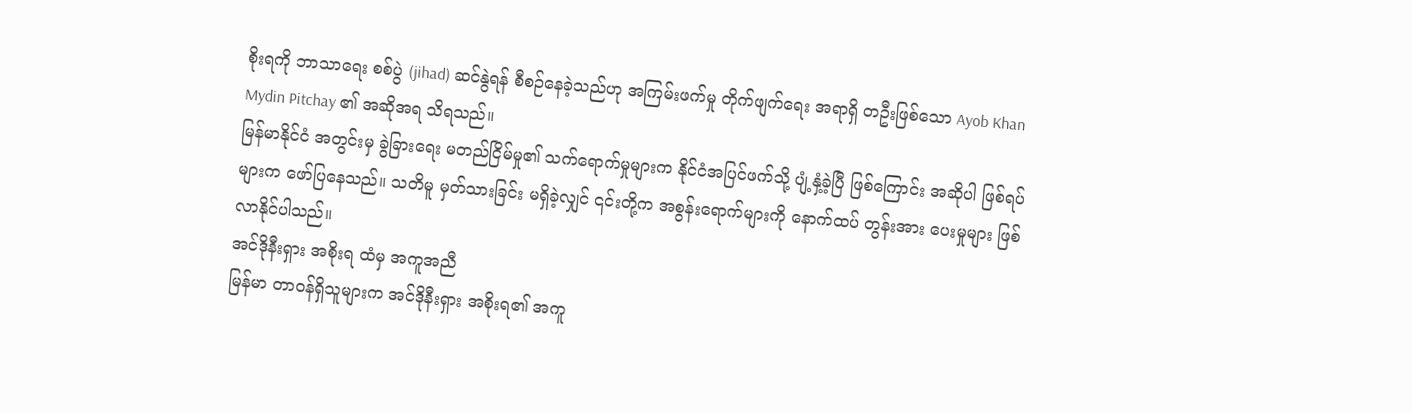စိုးရကို ဘာသာရေး စစ်ပွဲ (jihad) ဆင်နွဲရန် စီစဉ်နေခဲ့သည်ဟု အကြမ်းဖက်မှု တိုက်ဖျက်ရေး အရာရှိ တဦးဖြစ်သော Ayob Khan Mydin Pitchay ၏ အဆိုအရ သိရသည်။
မြန်မာနိုင်ငံ အတွင်းမှ ခွဲခြားရေး မတည်ငြိမ်မှု၏ သက်ရောက်မှုများက နိုင်ငံအပြင်ဖက်သို့ ပျံ့နှံ့ခဲ့ပြီ ဖြစ်ကြောင်း အဆိုပါ ဖြစ်ရပ်များက ဖော်ပြနေသည်။ သတိမူ မှတ်သားခြင်း မရှိခဲ့လျှင် ၎င်းတို့က အစွန်းရောက်များကို နောက်ထပ် တွန်းအား ပေးမှုများ ဖြစ်လာနိုင်ပါသည်။
အင်ဒိုနီးရှား အစိုးရ ထံမှ အကူအညီ
မြန်မာ တာဝန်ရှိသူများက အင်ဒိုနီးရှား အစိုးရ၏ အကူ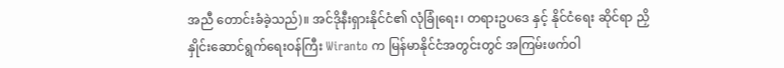အညီ တောင်းခံခဲ့သည်)။ အင်ဒိုနီးရှားနိုင်ငံ၏ လုံခြုံရေး၊ တရားဥပဒေ နှင့် နိုင်ငံရေး ဆိုင်ရာ ညှိနှိုင်းဆောင်ရွက်ရေးဝန်ကြီး Wiranto က မြန်မာနိုင်ငံအတွင်းတွင် အကြမ်းဖက်ဝါ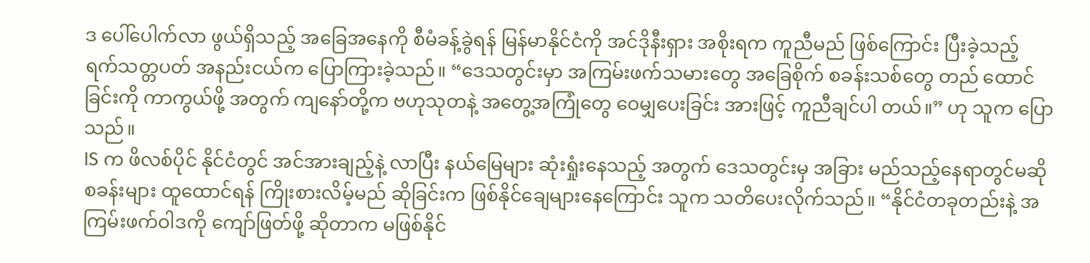ဒ ပေါ်ပေါက်လာ ဖွယ်ရှိသည့် အခြေအနေကို စီမံခန့်ခွဲရန် မြန်မာနိုင်ငံကို အင်ဒိုနီးရှား အစိုးရက ကူညီမည် ဖြစ်ကြောင်း ပြီးခဲ့သည့် ရက်သတ္တပတ် အနည်းငယ်က ပြောကြားခဲ့သည်။ “ဒေသတွင်းမှာ အကြမ်းဖက်သမားတွေ အခြေစိုက် စခန်းသစ်တွေ တည် ထောင်ခြင်းကို ကာကွယ်ဖို့ အတွက် ကျနော်တို့က ဗဟုသုတနဲ့ အတွေ့အကြုံတွေ ဝေမျှပေးခြင်း အားဖြင့် ကူညီချင်ပါ တယ်။” ဟု သူက ပြောသည်။
IS က ဖိလစ်ပိုင် နိုင်ငံတွင် အင်အားချည့်နဲ့ လာပြီး နယ်မြေများ ဆုံးရှုံးနေသည့် အတွက် ဒေသတွင်းမှ အခြား မည်သည့်နေရာတွင်မဆို စခန်းများ ထူထောင်ရန် ကြိုးစားလိမ့်မည် ဆိုခြင်းက ဖြစ်နိုင်ချေများနေကြောင်း သူက သတိပေးလိုက်သည်။ “နိုင်ငံတခုတည်းနဲ့ အကြမ်းဖက်ဝါဒကို ကျော်ဖြတ်ဖို့ ဆိုတာက မဖြစ်နိုင်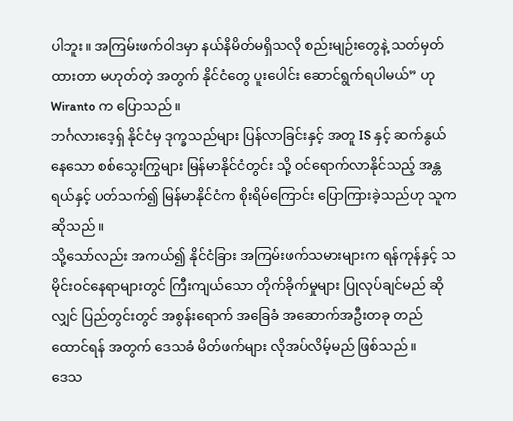ပါဘူး။ အကြမ်းဖက်ဝါဒမှာ နယ်နိမိတ်မရှိသလို စည်းမျဉ်းတွေနဲ့ သတ်မှတ်ထားတာ မဟုတ်တဲ့ အတွက် နိုင်ငံတွေ ပူးပေါင်း ဆောင်ရွက်ရပါမယ်” ဟု Wiranto က ပြောသည်။
ဘင်္ဂလားဒေ့ရှ် နိုင်ငံမှ ဒုက္ခသည်များ ပြန်လာခြင်းနှင့် အတူ IS နှင့် ဆက်နွယ်နေသော စစ်သွေးကြွများ မြန်မာနိုင်ငံတွင်း သို့ ဝင်ရောက်လာနိုင်သည့် အန္တရယ်နှင့် ပတ်သက်၍ မြန်မာနိုင်ငံက စိုးရိမ်ကြောင်း ပြောကြားခဲ့သည်ဟု သူက ဆိုသည်။
သို့သော်လည်း အကယ်၍ နိုင်ငံခြား အကြမ်းဖက်သမားများက ရန်ကုန်နှင့် သမိုင်းဝင်နေရာများတွင် ကြီးကျယ်သော တိုက်ခိုက်မှုများ ပြုလုပ်ချင်မည် ဆိုလျှင် ပြည်တွင်းတွင် အစွန်းရောက် အခြေခံ အဆောက်အဦးတခု တည်ထောင်ရန် အတွက် ဒေသခံ မိတ်ဖက်များ လိုအပ်လိမ့်မည် ဖြစ်သည်။
ဒေသ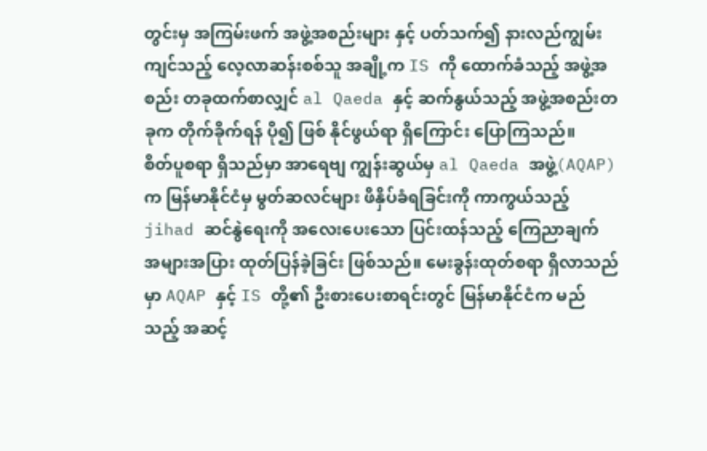တွင်းမှ အကြမ်းဖက် အဖွဲ့အစည်းများ နှင့် ပတ်သက်၍ နားလည်ကျွမ်းကျင်သည့် လေ့လာဆန်းစစ်သူ အချို့က IS ကို ထောက်ခံသည့် အဖွဲ့အစည်း တခုထက်စာလျှင် al Qaeda နှင့် ဆက်နွယ်သည့် အဖွဲ့အစည်းတခုက တိုက်ခိုက်ရန် ပို၍ ဖြစ် နိုင်ဖွယ်ရာ ရှိကြောင်း ပြောကြသည်။
စိတ်ပူစရာ ရှိသည်မှာ အာရေဗျ ကျွန်းဆွယ်မှ al Qaeda အဖွဲ့(AQAP) က မြန်မာနိုင်ငံမှ မွတ်ဆလင်များ ဖိနှိပ်ခံရခြင်းကို ကာကွယ်သည့် jihad ဆင်နွဲရေးကို အလေးပေးသော ပြင်းထန်သည့် ကြေညာချက် အများအပြား ထုတ်ပြန်ခဲ့ခြင်း ဖြစ်သည်။ မေးခွန်းထုတ်စရာ ရှိလာသည်မှာ AQAP နှင့် IS တို့၏ ဦးစားပေးစာရင်းတွင် မြန်မာနိုင်ငံက မည်သည့် အဆင့်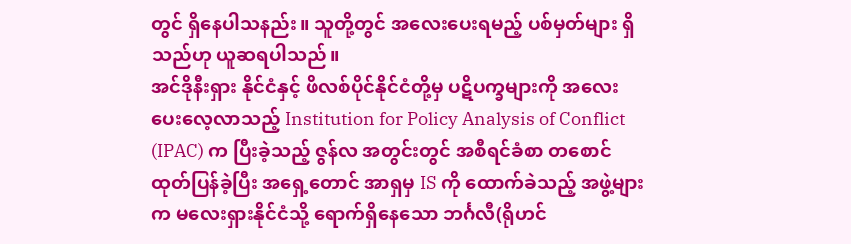တွင် ရှိနေပါသနည်း။ သူတို့တွင် အလေးပေးရမည့် ပစ်မှတ်များ ရှိသည်ဟု ယူဆရပါသည်။
အင်ဒိုနီးရှား နိုင်ငံနှင့် ဖိလစ်ပိုင်နိုင်ငံတို့မှ ပဋိပက္ခများကို အလေးပေးလေ့လာသည့် Institution for Policy Analysis of Conflict (IPAC) က ပြီးခဲ့သည့် ဇွန်လ အတွင်းတွင် အစီရင်ခံစာ တစောင် ထုတ်ပြန်ခဲ့ပြီး အရှေ့တောင် အာရှမှ IS ကို ထောက်ခဲသည့် အဖွဲ့များက မလေးရှားနိုင်ငံသို့ ရောက်ရှိနေသော ဘင်္ဂလီ(ရိုဟင်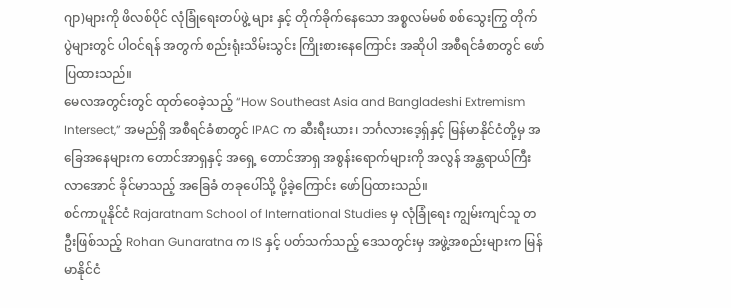ဂျာ)များကို ဖိလစ်ပိုင် လုံခြုံရေးတပ်ဖွဲ့ များ နှင့် တိုက်ခိုက်နေသော အစ္စလမ်မစ် စစ်သွေးကြွ တိုက်ပွဲများတွင် ပါဝင်ရန် အတွက် စည်းရုံးသိမ်းသွင်း ကြိုးစားနေကြောင်း အဆိုပါ အစီရင်ခံစာတွင် ဖော်ပြထားသည်။
မေလအတွင်းတွင် ထုတ်ဝေခဲ့သည့် “How Southeast Asia and Bangladeshi Extremism Intersect,” အမည်ရှိ အစီရင်ခံစာတွင် IPAC က ဆီးရီးယား၊ ဘင်္ဂလားဒေ့ရှ်နှင့် မြန်မာနိုင်ငံတို့မှ အခြေအနေများက တောင်အာရှနှင့် အရှေ့ တောင်အာရှ အစွန်းရောက်များကို အလွန် အန္တရာယ်ကြီးလာအောင် ခိုင်မာသည့် အခြေခံ တခုပေါ်သို့ ပို့ခဲ့ကြောင်း ဖော်ပြထားသည်။
စင်ကာပူနိုင်ငံ Rajaratnam School of International Studies မှ လုံခြုံရေး ကျွမ်းကျင်သူ တဦးဖြစ်သည့် Rohan Gunaratna က IS နှင့် ပတ်သက်သည့် ဒေသတွင်းမှ အဖွဲ့အစည်းများက မြန်မာနိုင်ငံ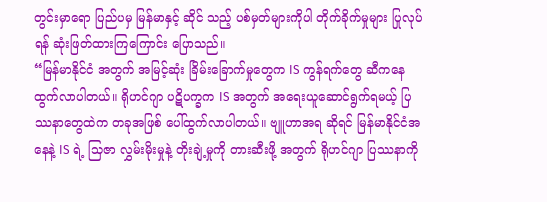တွင်းမှာရော ပြည်ပမှ မြန်မာနှင့် ဆိုင် သည့် ပစ်မှတ်များကိုပါ တိုက်ခိုက်မှုများ ပြုလုပ်ရန် ဆုံးဖြတ်ထားကြကြောင်း ပြောသည်။
“မြန်မာနိုင်ငံ အတွက် အမြင့်ဆုံး ခြိမ်းခြောက်မှုတွေက IS ကွန်ရက်တွေ ဆီကနေ ထွက်လာပါတယ်။ ရိုဟင်ဂျာ ပဋိပက္ခက IS အတွက် အရေးယူဆောင်ရွက်ရမယ့် ပြဿနာတွေထဲက တခုအဖြစ် ပေါ်ထွက်လာပါတယ်။ ဗျူဟာအရ ဆိုရင် မြန်မာနိုင်ငံအနေနဲ့ IS ရဲ့ သြဇာ လွှမ်းမိုးမှုနဲ့ တိုးချဲ့မှုကို တားဆီးဖို့ အတွက် ရိုဟင်ဂျာ ပြဿနာကို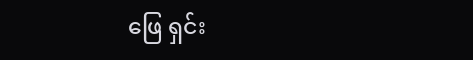ဖြေ ရှင်း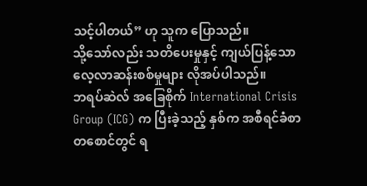သင့်ပါတယ်” ဟု သူက ပြောသည်။
သို့သော်လည်း သတိပေးမှုနှင့် ကျယ်ပြန့်သော လေ့လာဆန်းစစ်မှုများ လိုအပ်ပါသည်။
ဘရပ်ဆဲလ် အခြေစိုက် International Crisis Group (ICG) က ပြီးခဲ့သည့် နှစ်က အစီရင်ခံစာတစောင်တွင် ရ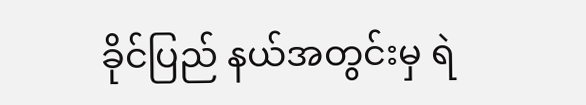ခိုင်ပြည် နယ်အတွင်းမှ ရဲ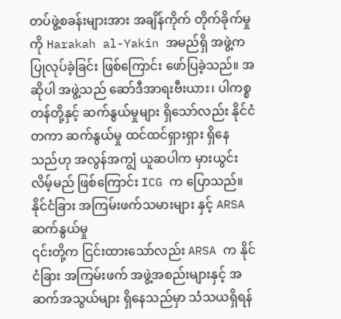တပ်ဖွဲ့စခန်းများအား အချိန်ကိုက် တိုက်ခိုက်မှုကို Harakah al-Yakin အမည်ရှိ အဖွဲ့က ပြုလုပ်ခဲ့ခြင်း ဖြစ်ကြောင်း ဖော်ပြခဲ့သည်။ အဆိုပါ အဖွဲ့သည် ဆော်ဒီအာရးဗီးယား၊ ပါကစ္စတန်တို့နှင့် ဆက်နွယ်မှုများ ရှိသော်လည်း နိုင်ငံတကာ ဆက်နွယ်မှု ထင်ထင်ရှားရှား ရှိနေသည်ဟု အလွန်အကျွံ ယူဆပါက မှားယွင်းလိမ့်မည် ဖြစ်ကြောင်း ICG က ပြောသည်။
နိုင်ငံခြား အကြမ်းဖက်သမားများ နှင့် ARSA ဆက်နွယ်မှု
၎င်းတို့က ငြင်းထားသော်လည်း ARSA က နိုင်ငံခြား အကြမ်းဖက် အဖွဲ့အစည်းများနှင့် အဆက်အသွယ်များ ရှိနေသည်မှာ သံသယရှိရန်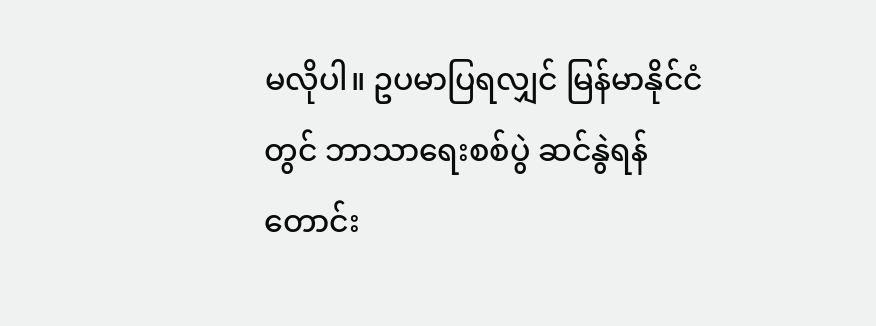မလိုပါ။ ဥပမာပြရလျှင် မြန်မာနိုင်ငံတွင် ဘာသာရေးစစ်ပွဲ ဆင်နွဲရန် တောင်း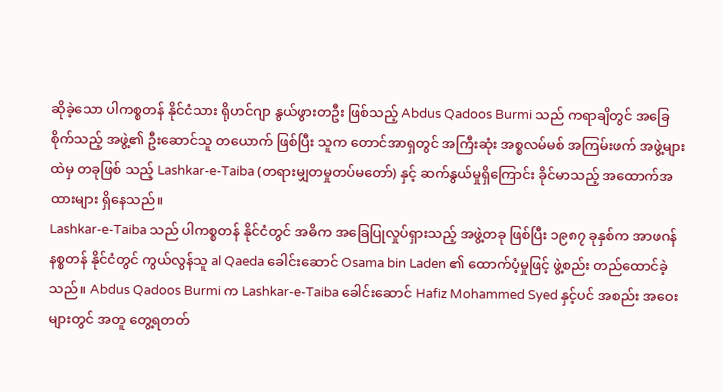ဆိုခဲ့သော ပါကစ္စတန် နိုင်ငံသား ရိုဟင်ဂျာ နွယ်ဖွားတဦး ဖြစ်သည့် Abdus Qadoos Burmi သည် ကရာချိတွင် အခြေစိုက်သည့် အဖွဲ့၏ ဦးဆောင်သူ တယောက် ဖြစ်ပြီး သူက တောင်အာရှတွင် အကြီးဆုံး အစ္စလမ်မစ် အကြမ်းဖက် အဖွဲ့များထဲမှ တခုဖြစ် သည့် Lashkar-e-Taiba (တရားမျှတမှုတပ်မတော်) နှင့် ဆက်နွယ်မှုရှိကြောင်း ခိုင်မာသည့် အထောက်အထားများ ရှိနေသည်။
Lashkar-e-Taiba သည် ပါကစ္စတန် နိုင်ငံတွင် အဓိက အခြေပြုလှုပ်ရှားသည့် အဖွဲ့တခု ဖြစ်ပြီး ၁၉၈၇ ခုနှစ်က အာဖဂန် နစ္စတန် နိုင်ငံတွင် ကွယ်လွန်သူ al Qaeda ခေါင်းဆောင် Osama bin Laden ၏ ထောက်ပံ့မှုဖြင့် ဖွဲ့စည်း တည်ထောင်ခဲ့သည်။ Abdus Qadoos Burmi က Lashkar-e-Taiba ခေါင်းဆောင် Hafiz Mohammed Syed နှင့်ပင် အစည်း အဝေးများတွင် အတူ တွေ့ရတတ်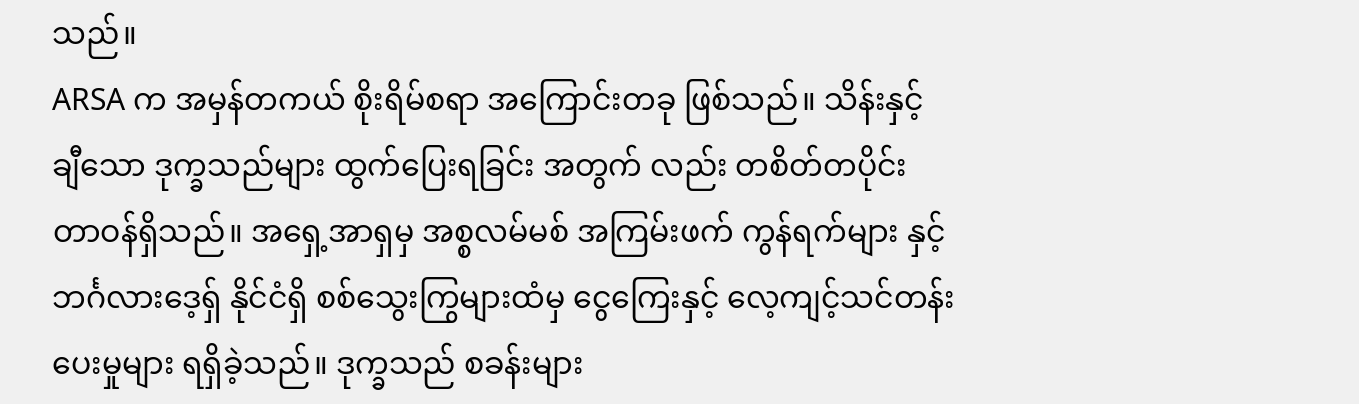သည်။
ARSA က အမှန်တကယ် စိုးရိမ်စရာ အကြောင်းတခု ဖြစ်သည်။ သိန်းနှင့် ချီသော ဒုက္ခသည်များ ထွက်ပြေးရခြင်း အတွက် လည်း တစိတ်တပိုင်း တာဝန်ရှိသည်။ အရှေ့အာရှမှ အစ္စလမ်မစ် အကြမ်းဖက် ကွန်ရက်များ နှင့် ဘင်္ဂလားဒေ့ရှ် နိုင်ငံရှိ စစ်သွေးကြွများထံမှ ငွေကြေးနှင့် လေ့ကျင့်သင်တန်းပေးမှုများ ရရှိခဲ့သည်။ ဒုက္ခသည် စခန်းများ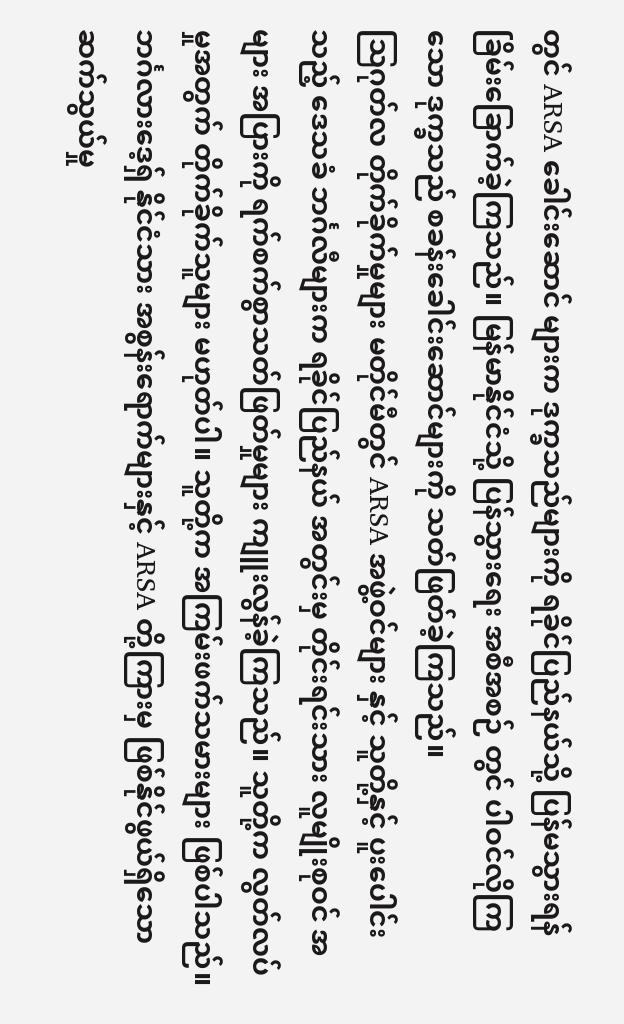တွင် ARSA ခေါင်းဆောင် များက ဒုက္ခသည်များကို ရခိုင်ပြည်နယ်သို့ ပြန်မသွားရန် ခြိမ်းခြောက်ခဲ့ကြသည်။ မြန်မာနိုင်ငံသို့ ပြန်သွားရေး အစီအစဉ် တွင် ပါဝင်လိုကြသော ဒုက္ခသည် စခန်းခေါင်းဆောင်များကို သတ်ဖြတ်ခဲ့ကြသည်။
သြဂုတ်လ တိုက်ခိုက်မှုများ မတိုင်မီတွင် ARSA အဖွဲ့ဝင်များ နှင့် သူတို့နှင့် ပူးပေါင်းသည့် ဒေသခံ ဘင်္ဂလီများက ရခိုင်ပြည်နယ် အတွင်းမှ တိုင်းရင်းသား လူမျိုးစုဝင် အများ အပြားကို ရက်စက်စွာသတ်ဖြတ်မှုများ ကျူးလွန်ခဲ့ကြသည်။ သူတို့က လွတ်လပ်မှုအတွက် တိုက်ခိုက်သူများ မဟုတ်ပါ။ သူတို့က အကြမ်းဖက်သမားများ ဖြစ်ပါသည်။
ဘင်္ဂလားဒေ့ရှ် နိုင်ငံသား အစွန်းရောက်များနှင့် ARSA တို့ကြားမှ ဖြစ်နိုင်ဖွယ်ရှိသော ဆက်သွယ်မှု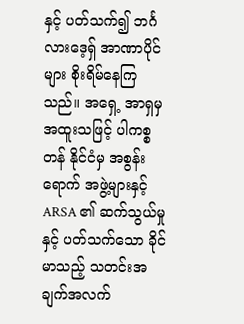နှင့် ပတ်သက်၍ ဘင်္ဂ လားဒေ့ရှ် အာဏာပိုင်များ စိုးရိမ်နေကြသည်။ အရှေ့ အာရှမှ အထူးသဖြင့် ပါကစ္စတန် နိုင်ငံမှ အစွန်းရောက် အဖွဲ့များနှင့် ARSA ၏ ဆက်သွယ်မှုနှင့် ပတ်သက်သော ခိုင်မာသည့် သတင်းအချက်အလက်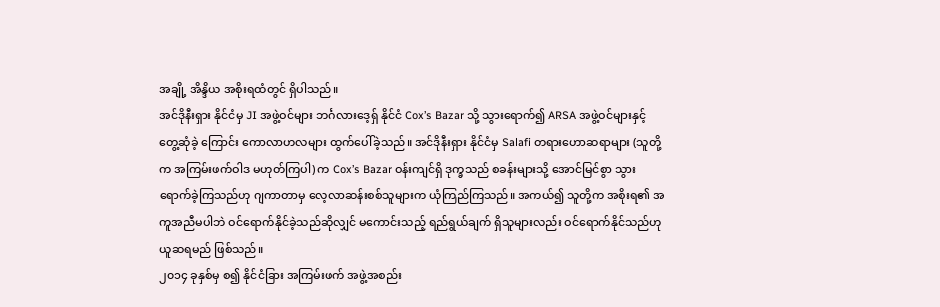အချို့ အိန္ဒိယ အစိုးရထံတွင် ရှိပါသည်။
အင်ဒိုနီးရှား နိုင်ငံမှ JI အဖွဲ့ဝင်များ ဘင်္ဂလားဒေ့ရှ် နိုင်ငံ Cox’s Bazar သို့ သွားရောက်၍ ARSA အဖွဲ့ဝင်များနှင့် တွေ့ဆုံခဲ့ ကြောင်း ကောလာဟလများ ထွက်ပေါ်ခဲ့သည်။ အင်ဒိုနီးရှား နိုင်ငံမှ Salafi တရားဟောဆရာများ (သူတို့က အကြမ်းဖက်ဝါဒ မဟုတ်ကြပါ) က Cox’s Bazar ဝန်းကျင်ရှိ ဒုက္ခသည် စခန်းများသို့ အောင်မြင်စွာ သွားရောက်ခဲ့ကြသည်ဟု ဂျကာတာမှ လေ့လာဆန်းစစ်သူများက ယုံကြည်ကြသည်။ အကယ်၍ သူတို့က အစိုးရ၏ အကူအညီမပါဘဲ ဝင်ရောက်နိုင်ခဲ့သည်ဆိုလျှင် မကောင်းသည့် ရည်ရွယ်ချက် ရှိသူများလည်း ဝင်ရောက်နိုင်သည်ဟု ယူဆရမည် ဖြစ်သည်။
၂၀၁၄ ခုနှစ်မှ စ၍ နိုင်ငံခြား အကြမ်းဖက် အဖွဲ့အစည်း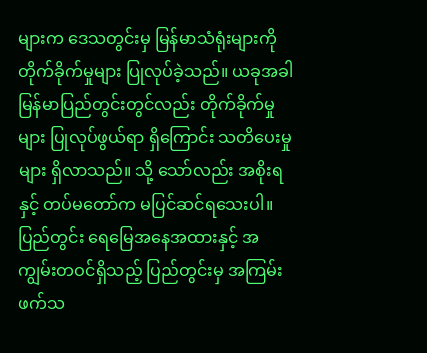များက ဒေသတွင်းမှ မြန်မာသံရုံးများကို တိုက်ခိုက်မှုများ ပြုလုပ်ခဲ့သည်။ ယခုအခါ မြန်မာပြည်တွင်းတွင်လည်း တိုက်ခိုက်မှုများ ပြုလုပ်ဖွယ်ရာ ရှိကြောင်း သတိပေးမှုများ ရှိလာသည်။ သို့ သော်လည်း အစိုးရနှင့် တပ်မတော်က မပြင်ဆင်ရသေးပါ။ ပြည်တွင်း ရေမြေအနေအထားနှင့် အကျွမ်းတဝင်ရှိသည့် ပြည်တွင်းမှ အကြမ်းဖက်သ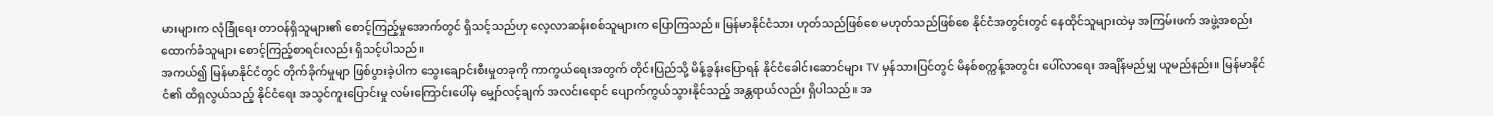မားများက လုံခြုံရေး တာဝန်ရှိသူများ၏ စောင့်ကြည့်မှုအောက်တွင် ရှိသင့်သည်ဟု လေ့လာဆန်းစစ်သူများက ပြောကြသည်။ မြန်မာနိုင်ငံသား ဟုတ်သည်ဖြစ်စေ မဟုတ်သည်ဖြစ်စေ နိုင်ငံအတွင်းတွင် နေထိုင်သူများထဲမှ အကြမ်းဖက် အဖွဲ့အစည်း ထောက်ခံသူများ စောင့်ကြည့်စာရင်းလည်း ရှိသင့်ပါသည်။
အကယ်၍ မြန်မာနိုင်ငံတွင် တိုက်ခိုက်မှုမျာ ဖြစ်ပွားခဲ့ပါက သွေးချောင်းစီးမှုတခုကို ကာကွယ်ရေးအတွက် တိုင်းပြည်သို့ မိန့်ခွန်းပြောရန် နိုင်ငံခေါင်းဆောင်များ TV မှန်သားပြင်တွင် မိနစ်စက္ကန့်အတွင်း ပေါ်လာရေး အချိန်မည်မျှ ယူမည်နည်း။ မြန်မာနိုင်ငံ၏ ထိရှလွယ်သည့် နိုင်ငံရေး အသွင်ကူးပြောင်းမှု လမ်းကြောင်းပေါ်မှ မျှော်လင့်ချက် အလင်းရောင် ပျောက်ကွယ်သွားနိုင်သည့် အန္တရာယ်လည်း ရှိပါသည်။ အ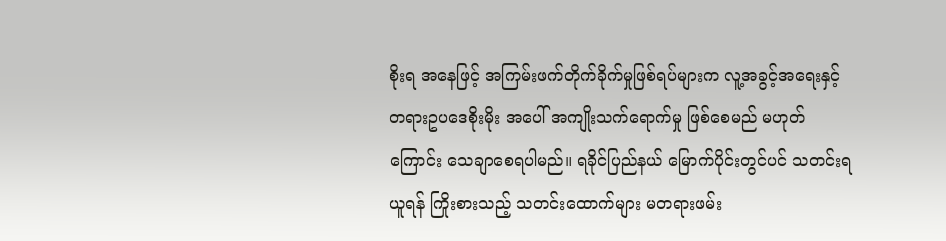စိုးရ အနေဖြင့် အကြမ်းဖက်တိုက်ခိုက်မှုဖြစ်ရပ်များက လူ့အခွင့်အရေးနှင့် တရားဥပဒေစိုးမိုး အပေါ် အကျိုးသက်ရောက်မှု ဖြစ်စေမည် မဟုတ်ကြောင်း သေချာစေရပါမည်။ ရခိုင်ပြည်နယ် မြောက်ပိုင်းတွင်ပင် သတင်းရယူရန် ကြိုးစားသည့် သတင်းထောက်များ မတရားဖမ်း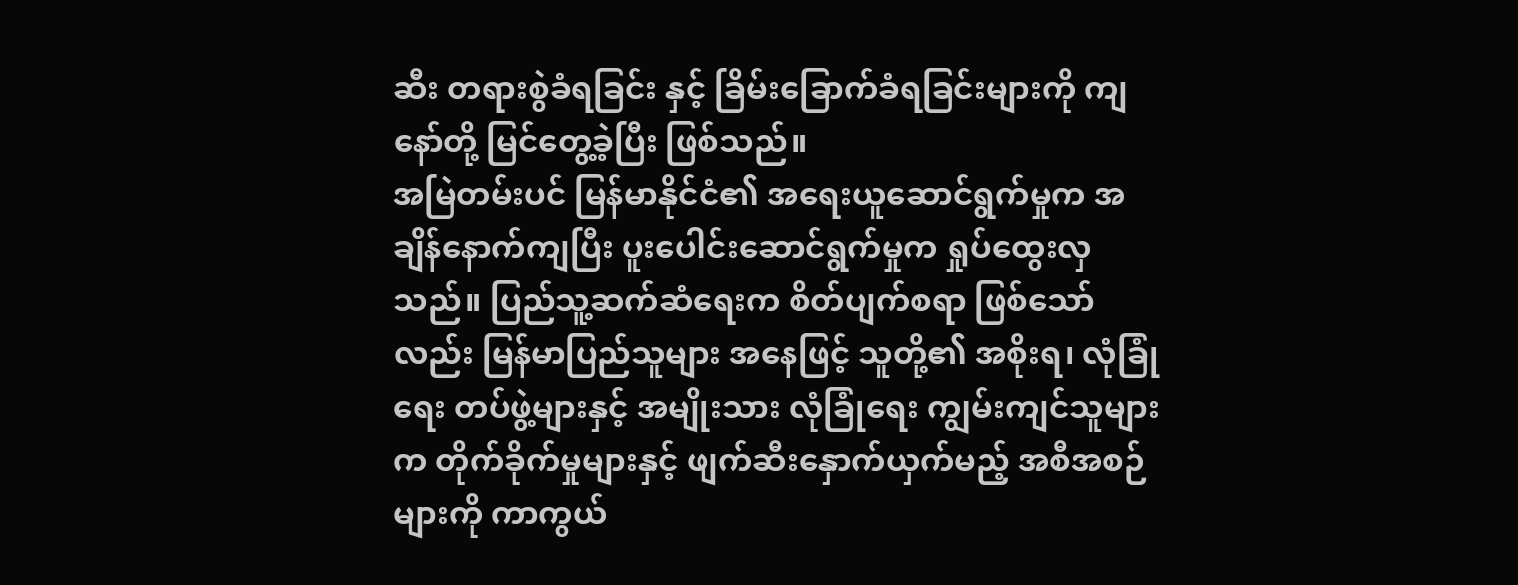ဆီး တရားစွဲခံရခြင်း နှင့် ခြိမ်းခြောက်ခံရခြင်းများကို ကျနော်တို့ မြင်တွေ့ခဲ့ပြီး ဖြစ်သည်။
အမြဲတမ်းပင် မြန်မာနိုင်ငံ၏ အရေးယူဆောင်ရွက်မှုက အချိန်နောက်ကျပြီး ပူးပေါင်းဆောင်ရွက်မှုက ရှုပ်ထွေးလှသည်။ ပြည်သူ့ဆက်ဆံရေးက စိတ်ပျက်စရာ ဖြစ်သော်လည်း မြန်မာပြည်သူများ အနေဖြင့် သူတို့၏ အစိုးရ၊ လုံခြုံရေး တပ်ဖွဲ့များနှင့် အမျိုးသား လုံခြုံရေး ကျွမ်းကျင်သူများက တိုက်ခိုက်မှုများနှင့် ဖျက်ဆီးနှောက်ယှက်မည့် အစီအစဉ်များကို ကာကွယ်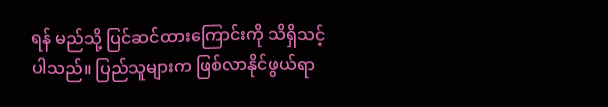ရန် မည်သို့ ပြင်ဆင်ထားကြောင်းကို သိရှိသင့်ပါသည်။ ပြည်သူများက ဖြစ်လာနိုင်ဖွယ်ရာ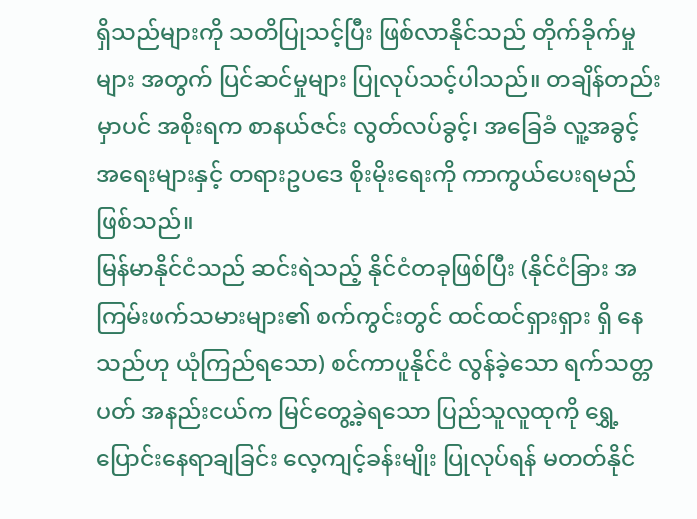ရှိသည်များကို သတိပြုသင့်ပြီး ဖြစ်လာနိုင်သည် တိုက်ခိုက်မှုများ အတွက် ပြင်ဆင်မှုများ ပြုလုပ်သင့်ပါသည်။ တချိန်တည်းမှာပင် အစိုးရက စာနယ်ဇင်း လွတ်လပ်ခွင့်၊ အခြေခံ လူ့အခွင့် အရေးများနှင့် တရားဥပဒေ စိုးမိုးရေးကို ကာကွယ်ပေးရမည် ဖြစ်သည်။
မြန်မာနိုင်ငံသည် ဆင်းရဲသည့် နိုင်ငံတခုဖြစ်ပြီး (နိုင်ငံခြား အကြမ်းဖက်သမားများ၏ စက်ကွင်းတွင် ထင်ထင်ရှားရှား ရှိ နေသည်ဟု ယုံကြည်ရသော) စင်ကာပူနိုင်ငံ လွန်ခဲ့သော ရက်သတ္တပတ် အနည်းငယ်က မြင်တွေ့ခဲ့ရသော ပြည်သူလူထုကို ရွှေ့ပြောင်းနေရာချခြင်း လေ့ကျင့်ခန်းမျိုး ပြုလုပ်ရန် မတတ်နိုင်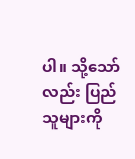ပါ။ သို့သော်လည်း ပြည်သူများကို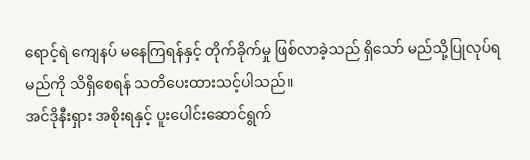ရောင့်ရဲ ကျေနပ် မနေကြရန်နှင့် တိုက်ခိုက်မှု ဖြစ်လာခဲ့သည် ရှိသော် မည်သို့ပြုလုပ်ရမည်ကို သိရှိစေရန် သတိပေးထားသင့်ပါသည်။
အင်ဒိုနီးရှား အစိုးရနှင့် ပူးပေါင်းဆောင်ရွက်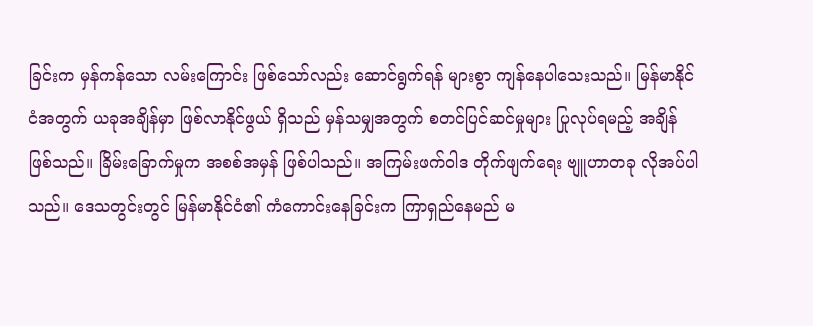ခြင်းက မှန်ကန်သော လမ်းကြောင်း ဖြစ်သော်လည်း ဆောင်ရွက်ရန် များစွာ ကျန်နေပါသေးသည်။ မြန်မာနိုင်ငံအတွက် ယခုအချိန်မှာ ဖြစ်လာနိုင်ဖွယ် ရှိသည် မှန်သမျှအတွက် စတင်ပြင်ဆင်မှုများ ပြုလုပ်ရမည့် အချိန် ဖြစ်သည်။ ခြိမ်းခြောက်မှုက အစစ်အမှန် ဖြစ်ပါသည်။ အကြမ်းဖက်ဝါဒ တိုက်ဖျက်ရေး ဗျူဟာတခု လိုအပ်ပါသည်။ ဒေသတွင်းတွင် မြန်မာနိုင်ငံ၏ ကံကောင်းနေခြင်းက ကြာရှည်နေမည် မ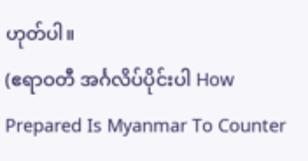ဟုတ်ပါ။
(ဧရာဝတီ အင်္ဂလိပ်ပိုင်းပါ How Prepared Is Myanmar To Counter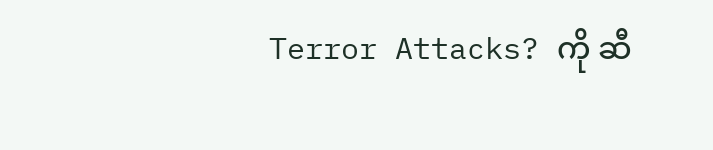Terror Attacks? ကို ဆီ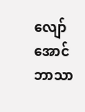လျော်အောင် ဘာသာ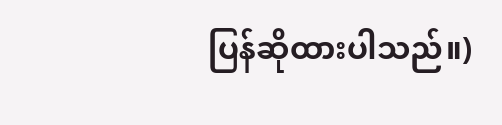ပြန်ဆိုထားပါသည်။)